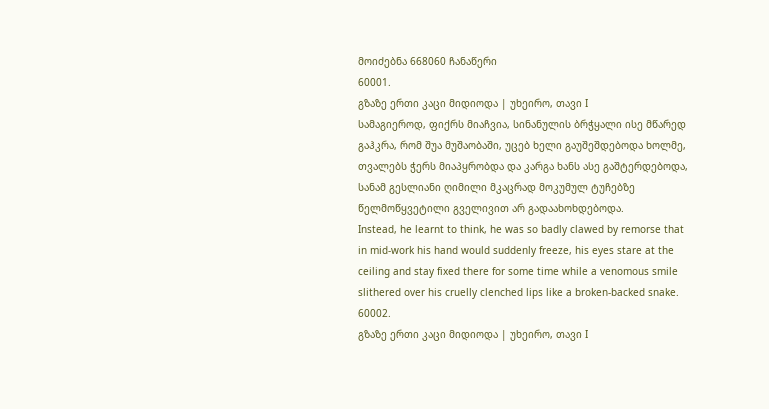მოიძებნა 668060 ჩანაწერი
60001.
გზაზე ერთი კაცი მიდიოდა | უხეირო, თავი I
სამაგიეროდ, ფიქრს მიაჩვია, სინანულის ბრჭყალი ისე მწარედ გაჰკრა, რომ შუა მუშაობაში, უცებ ხელი გაუშეშდებოდა ხოლმე, თვალებს ჭერს მიაპყრობდა და კარგა ხანს ასე გაშტერდებოდა, სანამ გესლიანი ღიმილი მკაცრად მოკუმულ ტუჩებზე წელმოწყვეტილი გველივით არ გადაახოხდებოდა.
Instead, he learnt to think, he was so badly clawed by remorse that in mid-work his hand would suddenly freeze, his eyes stare at the ceiling and stay fixed there for some time while a venomous smile slithered over his cruelly clenched lips like a broken-backed snake.
60002.
გზაზე ერთი კაცი მიდიოდა | უხეირო, თავი I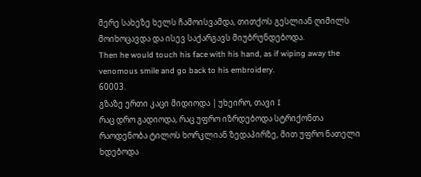მერე სახეზე ხელს ჩამოისვამდა, თითქოს გესლიან ღიმილს მოიხოცავდა და ისევ საქარგავს მიუბრუნდებოდა.
Then he would touch his face with his hand, as if wiping away the venomous smile and go back to his embroidery.
60003.
გზაზე ერთი კაცი მიდიოდა | უხეირო, თავი I
რაც დრო გადიოდა, რაც უფრო იზრდებოდა სტრიქონთა რაოდენობა ტილოს ხორკლიან ზედაპირზე, მით უფრო ნათელი ხდებოდა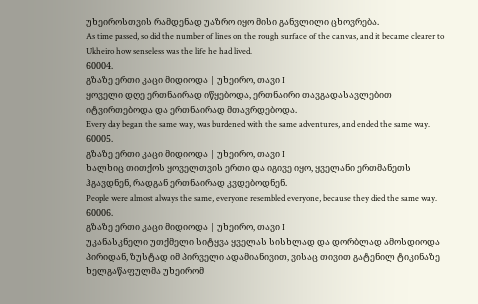უხეიროსთვის რამდენად უაზრო იყო მისი განვლილი ცხოვრება.
As time passed, so did the number of lines on the rough surface of the canvas, and it became clearer to Ukheiro how senseless was the life he had lived.
60004.
გზაზე ერთი კაცი მიდიოდა | უხეირო, თავი I
ყოველი დღე ერთნაირად იწყებოდა, ერთნაირი თავგადასავლებით იტვირთებოდა და ერთნაირად მთავრდებოდა.
Every day began the same way, was burdened with the same adventures, and ended the same way.
60005.
გზაზე ერთი კაცი მიდიოდა | უხეირო, თავი I
ხალხიც თითქოს ყოველთვის ერთი და იგივე იყო, ყველანი ერთმანეთს ჰგავდნენ, რადგან ერთნაირად კვდებოდნენ.
People were almost always the same, everyone resembled everyone, because they died the same way.
60006.
გზაზე ერთი კაცი მიდიოდა | უხეირო, თავი I
უკანასკნელი უთქმელი სიტყვა ყველას სისხლად და დორბლად ამოსდიოდა პირიდან, ზუსტად იმ პირველი ადამიანივით, ვისაც თივით გატენილ ტიკინაზე ხელგაწაფულმა უხეირომ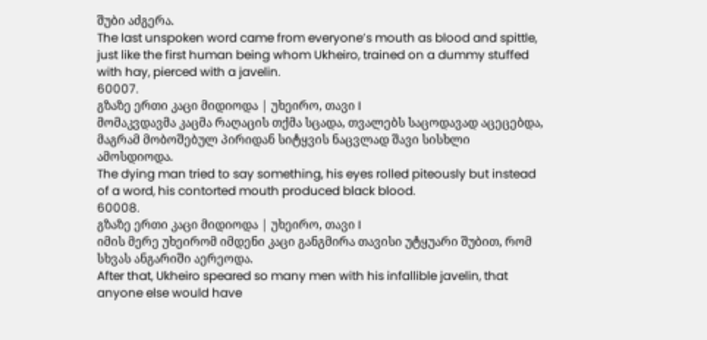შუბი აძგერა.
The last unspoken word came from everyone’s mouth as blood and spittle, just like the first human being whom Ukheiro, trained on a dummy stuffed with hay, pierced with a javelin.
60007.
გზაზე ერთი კაცი მიდიოდა | უხეირო, თავი I
მომაკვდავმა კაცმა რაღაცის თქმა სცადა, თვალებს საცოდავად აცეცებდა, მაგრამ მობოშებულ პირიდან სიტყვის ნაცვლად შავი სისხლი ამოსდიოდა.
The dying man tried to say something, his eyes rolled piteously but instead of a word, his contorted mouth produced black blood.
60008.
გზაზე ერთი კაცი მიდიოდა | უხეირო, თავი I
იმის მერე უხეირომ იმდენი კაცი განგმირა თავისი უტყუარი შუბით, რომ სხვას ანგარიში აერეოდა.
After that, Ukheiro speared so many men with his infallible javelin, that anyone else would have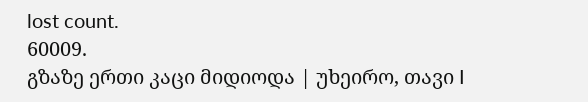lost count.
60009.
გზაზე ერთი კაცი მიდიოდა | უხეირო, თავი I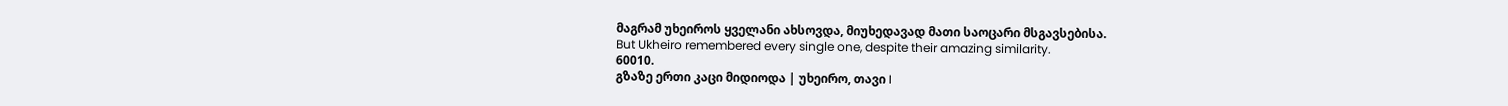მაგრამ უხეიროს ყველანი ახსოვდა, მიუხედავად მათი საოცარი მსგავსებისა.
But Ukheiro remembered every single one, despite their amazing similarity.
60010.
გზაზე ერთი კაცი მიდიოდა | უხეირო, თავი I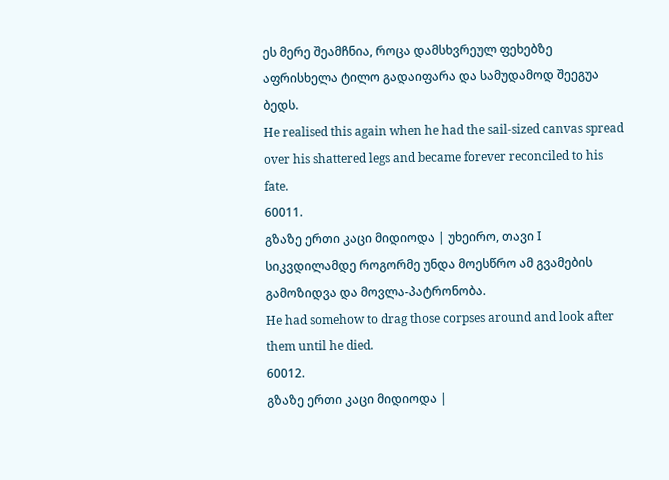ეს მერე შეამჩნია, როცა დამსხვრეულ ფეხებზე აფრისხელა ტილო გადაიფარა და სამუდამოდ შეეგუა ბედს.
He realised this again when he had the sail-sized canvas spread over his shattered legs and became forever reconciled to his fate.
60011.
გზაზე ერთი კაცი მიდიოდა | უხეირო, თავი I
სიკვდილამდე როგორმე უნდა მოესწრო ამ გვამების გამოზიდვა და მოვლა-პატრონობა.
He had somehow to drag those corpses around and look after them until he died.
60012.
გზაზე ერთი კაცი მიდიოდა |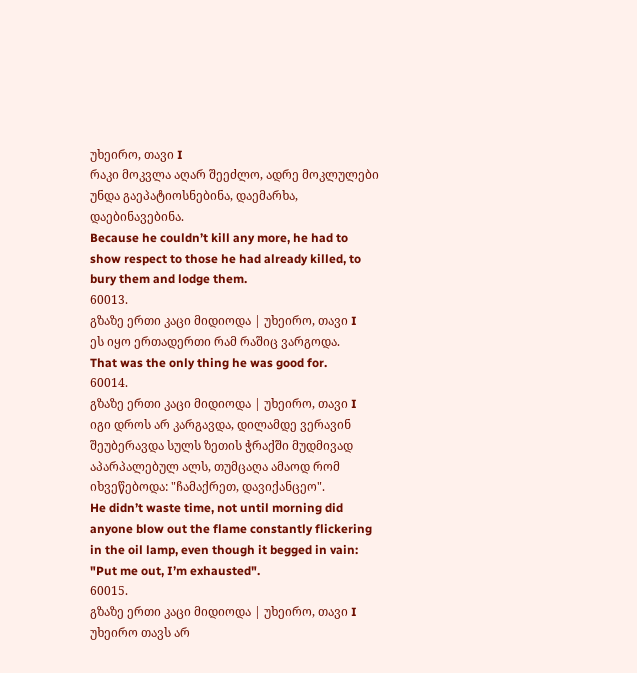უხეირო, თავი I
რაკი მოკვლა აღარ შეეძლო, ადრე მოკლულები უნდა გაეპატიოსნებინა, დაემარხა, დაებინავებინა.
Because he couldn’t kill any more, he had to show respect to those he had already killed, to bury them and lodge them.
60013.
გზაზე ერთი კაცი მიდიოდა | უხეირო, თავი I
ეს იყო ერთადერთი რამ რაშიც ვარგოდა.
That was the only thing he was good for.
60014.
გზაზე ერთი კაცი მიდიოდა | უხეირო, თავი I
იგი დროს არ კარგავდა, დილამდე ვერავინ შეუბერავდა სულს ზეთის ჭრაქში მუდმივად აპარპალებულ ალს, თუმცაღა ამაოდ რომ იხვეწებოდა: "ჩამაქრეთ, დავიქანცეო".
He didn’t waste time, not until morning did anyone blow out the flame constantly flickering in the oil lamp, even though it begged in vain: "Put me out, I’m exhausted".
60015.
გზაზე ერთი კაცი მიდიოდა | უხეირო, თავი I
უხეირო თავს არ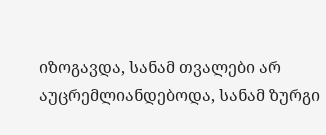იზოგავდა, სანამ თვალები არ აუცრემლიანდებოდა, სანამ ზურგი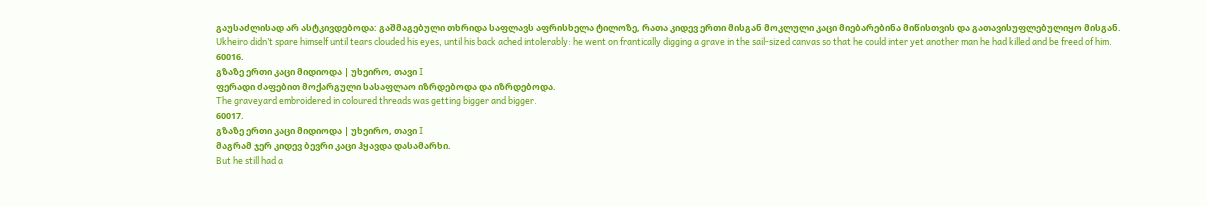გაუსაძლისად არ ასტკივდებოდა: გაშმაგებული თხრიდა საფლავს აფრისხელა ტილოზე, რათა კიდევ ერთი მისგან მოკლული კაცი მიებარებინა მიწისთვის და გათავისუფლებულიყო მისგან.
Ukheiro didn’t spare himself until tears clouded his eyes, until his back ached intolerably: he went on frantically digging a grave in the sail-sized canvas so that he could inter yet another man he had killed and be freed of him.
60016.
გზაზე ერთი კაცი მიდიოდა | უხეირო, თავი I
ფერადი ძაფებით მოქარგული სასაფლაო იზრდებოდა და იზრდებოდა.
The graveyard embroidered in coloured threads was getting bigger and bigger.
60017.
გზაზე ერთი კაცი მიდიოდა | უხეირო, თავი I
მაგრამ ჯერ კიდევ ბევრი კაცი ჰყავდა დასამარხი.
But he still had a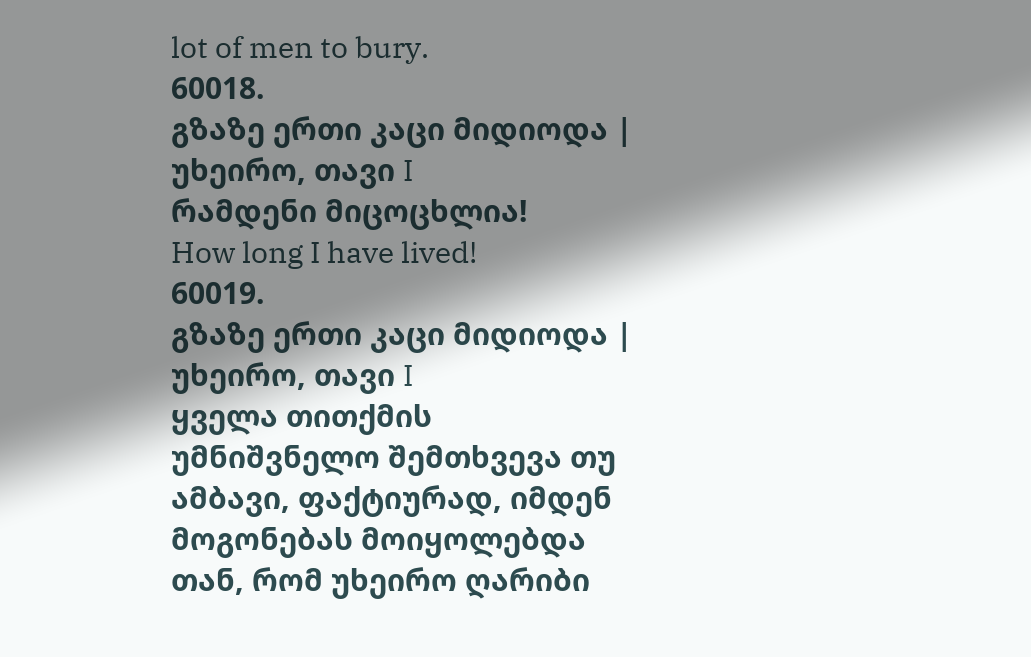lot of men to bury.
60018.
გზაზე ერთი კაცი მიდიოდა | უხეირო, თავი I
რამდენი მიცოცხლია!
How long I have lived!
60019.
გზაზე ერთი კაცი მიდიოდა | უხეირო, თავი I
ყველა თითქმის უმნიშვნელო შემთხვევა თუ ამბავი, ფაქტიურად, იმდენ მოგონებას მოიყოლებდა თან, რომ უხეირო ღარიბი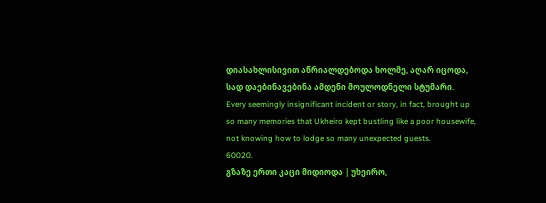დიასახლისივით აწრიალდებოდა ხოლმე, აღარ იცოდა, სად დაებინავებინა ამდენი მოულოდნელი სტუმარი.
Every seemingly insignificant incident or story, in fact, brought up so many memories that Ukheiro kept bustling like a poor housewife, not knowing how to lodge so many unexpected guests.
60020.
გზაზე ერთი კაცი მიდიოდა | უხეირო,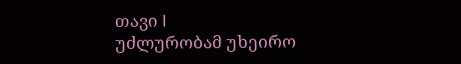თავი I
უძლურობამ უხეირო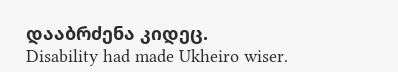დააბრძენა კიდეც.
Disability had made Ukheiro wiser.